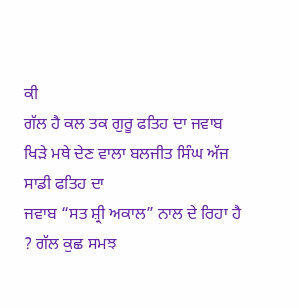ਕੀ
ਗੱਲ ਹੈ ਕਲ ਤਕ ਗੁਰੂ ਫਤਿਹ ਦਾ ਜਵਾਬ ਖਿੜੇ ਮਥੇ ਦੇਣ ਵਾਲਾ ਬਲਜੀਤ ਸਿੰਘ ਅੱਜ ਸਾਡੀ ਫਤਿਹ ਦਾ
ਜਵਾਬ “ਸਤ ਸ਼੍ਰੀ ਅਕਾਲ” ਨਾਲ ਦੇ ਰਿਹਾ ਹੈ ? ਗੱਲ ਕੁਛ ਸਮਝ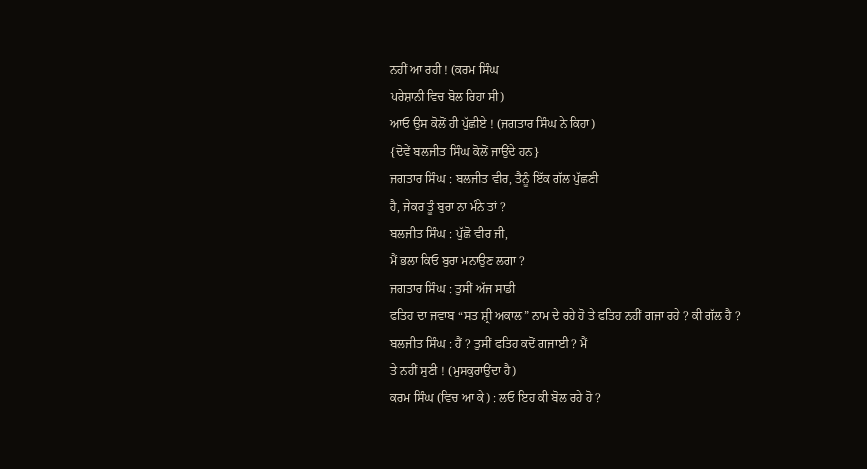ਨਹੀਂ ਆ ਰਹੀ ! (ਕਰਮ ਸਿੰਘ
ਪਰੇਸ਼ਾਨੀ ਵਿਚ ਬੋਲ ਰਿਹਾ ਸੀ)
ਆਓ ਉਸ ਕੋਲੋਂ ਹੀ ਪੁੱਛੀਏ ! (ਜਗਤਾਰ ਸਿੰਘ ਨੇ ਕਿਹਾ)
{ਦੋਵੇਂ ਬਲਜੀਤ ਸਿੰਘ ਕੋਲੋਂ ਜਾਉਂਦੇ ਹਨ}
ਜਗਤਾਰ ਸਿੰਘ : ਬਲਜੀਤ ਵੀਰ, ਤੈਨੂੰ ਇੱਕ ਗੱਲ ਪੁੱਛਣੀ
ਹੈ, ਜੇਕਰ ਤੂੰ ਬੁਰਾ ਨਾ ਮੰਨੇ ਤਾਂ ?
ਬਲਜੀਤ ਸਿੰਘ : ਪੁੱਛੋ ਵੀਰ ਜੀ,
ਮੈਂ ਭਲਾ ਕਿਓ ਬੁਰਾ ਮਨਾਉਣ ਲਗਾ ?
ਜਗਤਾਰ ਸਿੰਘ : ਤੁਸੀਂ ਅੱਜ ਸਾਡੀ
ਫਤਿਹ ਦਾ ਜਵਾਬ “ਸਤ ਸ਼੍ਰੀ ਅਕਾਲ” ਨਾਮ ਦੇ ਰਹੇ ਹੋ ਤੇ ਫਤਿਹ ਨਹੀਂ ਗਜਾ ਰਹੇ ? ਕੀ ਗੱਲ ਹੈ ?
ਬਲਜੀਤ ਸਿੰਘ : ਹੈਂ ? ਤੁਸੀਂ ਫਤਿਹ ਕਦੋਂ ਗਜਾਈ ? ਮੈਂ
ਤੇ ਨਹੀਂ ਸੁਣੀ ! (ਮੁਸਕੁਰਾਉਂਦਾ ਹੈ)
ਕਰਮ ਸਿੰਘ (ਵਿਚ ਆ ਕੇ) : ਲਓ ਇਹ ਕੀ ਬੋਲ ਰਹੇ ਹੋ ?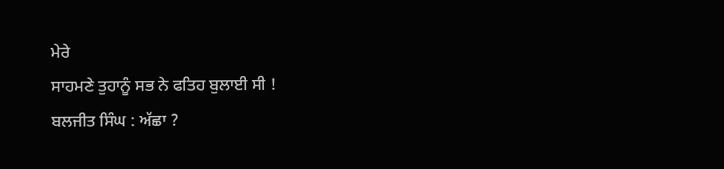ਮੇਰੇ
ਸਾਹਮਣੇ ਤੁਹਾਨੂੰ ਸਭ ਨੇ ਫਤਿਹ ਬੁਲਾਈ ਸੀ !
ਬਲਜੀਤ ਸਿੰਘ : ਅੱਛਾ ?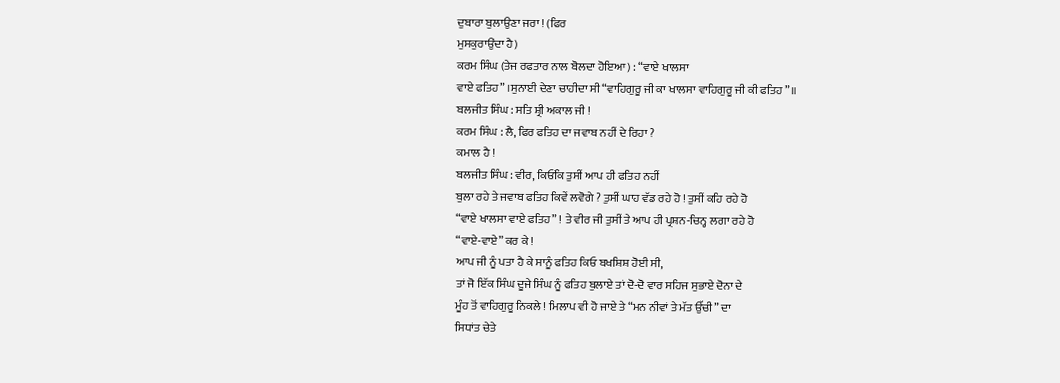ਦੁਬਾਰਾ ਬੁਲਾਉਣਾ ਜਰਾ ! (ਫਿਰ
ਮੁਸਕੁਰਾਉਂਦਾ ਹੈ)
ਕਰਮ ਸਿੰਘ (ਤੇਜ ਰਫਤਾਰ ਨਾਲ ਬੋਲਦਾ ਹੋਇਆ) : “ਵਾਏ ਖਾਲਸਾ
ਵਾਏ ਫਤਿਹ” ।ਸੁਨਾਈ ਦੇਣਾ ਚਾਹੀਦਾ ਸੀ “ਵਾਹਿਗੁਰੂ ਜੀ ਕਾ ਖਾਲਸਾ ਵਾਹਿਗੁਰੂ ਜੀ ਕੀ ਫਤਿਹ”॥
ਬਲਜੀਤ ਸਿੰਘ : ਸਤਿ ਸ਼੍ਰੀ ਅਕਾਲ ਜੀ !
ਕਰਮ ਸਿੰਘ : ਲੈ, ਫਿਰ ਫਤਿਹ ਦਾ ਜਵਾਬ ਨਹੀਂ ਦੇ ਰਿਹਾ ?
ਕਮਾਲ ਹੈ !
ਬਲਜੀਤ ਸਿੰਘ : ਵੀਰ, ਕਿਓਂਕਿ ਤੁਸੀਂ ਆਪ ਹੀ ਫਤਿਹ ਨਹੀਂ
ਬੁਲਾ ਰਹੇ ਤੇ ਜਵਾਬ ਫਤਿਹ ਕਿਵੇਂ ਲਵੋਗੇ ? ਤੁਸੀਂ ਘਾਹ ਵੱਡ ਰਹੇ ਹੋ ! ਤੁਸੀਂ ਕਹਿ ਰਹੇ ਹੋ
“ਵਾਏ ਖਾਲਸਾ ਵਾਏ ਫਤਿਹ” ! ਤੇ ਵੀਰ ਜੀ ਤੁਸੀਂ ਤੇ ਆਪ ਹੀ ਪ੍ਰਸ਼ਨ-ਚਿਨ੍ਹ ਲਗਾ ਰਹੇ ਹੋ
“ਵਾਏ-ਵਾਏ” ਕਰ ਕੇ !
ਆਪ ਜੀ ਨੂੰ ਪਤਾ ਹੈ ਕੇ ਸਾਨੂੰ ਫਤਿਹ ਕਿਓ ਬਖਸ਼ਿਸ਼ ਹੋਈ ਸੀ,
ਤਾਂ ਜੋ ਇੱਕ ਸਿੰਘ ਦੂਜੇ ਸਿੰਘ ਨੂੰ ਫਤਿਹ ਬੁਲਾਏ ਤਾਂ ਦੋ-ਦੋ ਵਾਰ ਸਹਿਜ ਸੁਭਾਏ ਦੋਨਾ ਦੇ
ਮੂੰਹ ਤੋਂ ਵਾਹਿਗੁਰੂ ਨਿਕਲੇ ! ਮਿਲਾਪ ਵੀ ਹੋ ਜਾਏ ਤੇ “ਮਨ ਨੀਵਾਂ ਤੇ ਮੱਤ ਉੱਚੀ” ਦਾ
ਸਿਧਾਂਤ ਚੇਤੇ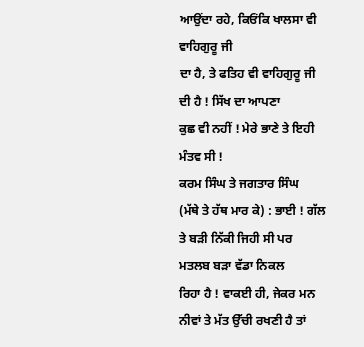ਆਉਂਦਾ ਰਹੇ, ਕਿਓਂਕਿ ਖਾਲਸਾ ਵੀ ਵਾਹਿਗੁਰੂ ਜੀ
ਦਾ ਹੈ, ਤੇ ਫਤਿਹ ਵੀ ਵਾਹਿਗੁਰੂ ਜੀ ਦੀ ਹੈ ! ਸਿੱਖ ਦਾ ਆਪਣਾ
ਕੁਛ ਵੀ ਨਹੀਂ ! ਮੇਰੇ ਭਾਣੇ ਤੇ ਇਹੀ ਮੰਤਵ ਸੀ !
ਕਰਮ ਸਿੰਘ ਤੇ ਜਗਤਾਰ ਸਿੰਘ
(ਮੱਥੇ ਤੇ ਹੱਥ ਮਾਰ ਕੇ) : ਭਾਈ ! ਗੱਲ ਤੇ ਬੜੀ ਨਿੱਕੀ ਜਿਹੀ ਸੀ ਪਰ ਮਤਲਬ ਬੜਾ ਵੱਡਾ ਨਿਕਲ
ਰਿਹਾ ਹੈ ! ਵਾਕਈ ਹੀ, ਜੇਕਰ ਮਨ ਨੀਵਾਂ ਤੇ ਮੱਤ ਉੱਚੀ ਰਖਣੀ ਹੈ ਤਾਂ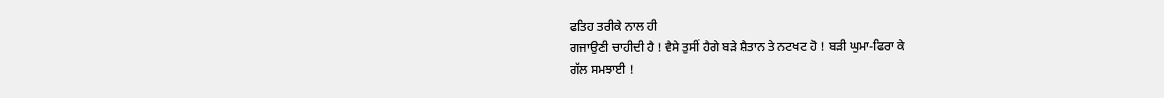ਫਤਿਹ ਤਰੀਕੇ ਨਾਲ ਹੀ
ਗਜਾਉਣੀ ਚਾਹੀਦੀ ਹੈ ! ਵੈਸੇ ਤੁਸੀਂ ਹੈਗੇ ਬੜੇ ਸ਼ੈਤਾਨ ਤੇ ਨਟਖਟ ਹੋ ! ਬੜੀ ਘੁਮਾ-ਫਿਰਾ ਕੇ
ਗੱਲ ਸਮਝਾਈ !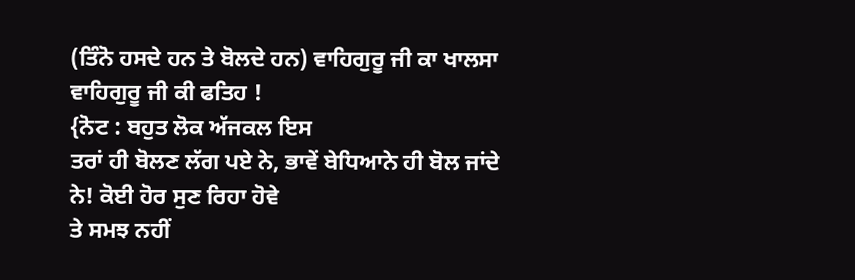(ਤਿੰਨੋ ਹਸਦੇ ਹਨ ਤੇ ਬੋਲਦੇ ਹਨ) ਵਾਹਿਗੁਰੂ ਜੀ ਕਾ ਖਾਲਸਾ ਵਾਹਿਗੁਰੂ ਜੀ ਕੀ ਫਤਿਹ !
{ਨੋਟ : ਬਹੁਤ ਲੋਕ ਅੱਜਕਲ ਇਸ
ਤਰਾਂ ਹੀ ਬੋਲਣ ਲੱਗ ਪਏ ਨੇ, ਭਾਵੇਂ ਬੇਧਿਆਨੇ ਹੀ ਬੋਲ ਜਾਂਦੇ ਨੇ! ਕੋਈ ਹੋਰ ਸੁਣ ਰਿਹਾ ਹੋਵੇ
ਤੇ ਸਮਝ ਨਹੀਂ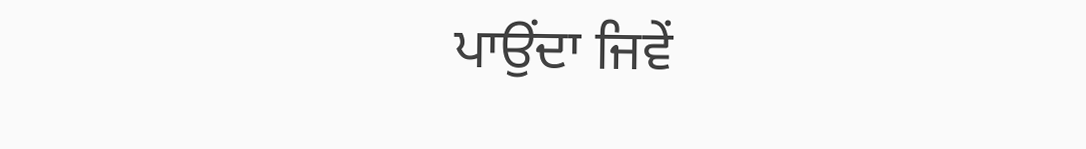ਪਾਉਂਦਾ ਜਿਵੇਂ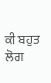ਕੀ ਬਹੁਤ ਲੋਗ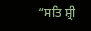“ਸਤਿ ਸ਼੍ਰੀ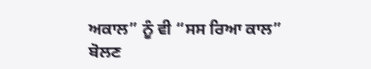ਅਕਾਲ” ਨੂੰ ਵੀ “ਸਸ ਰਿਆ ਕਾਲ”
ਬੋਲਣ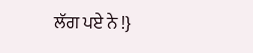ਲੱਗ ਪਏ ਨੇ !}